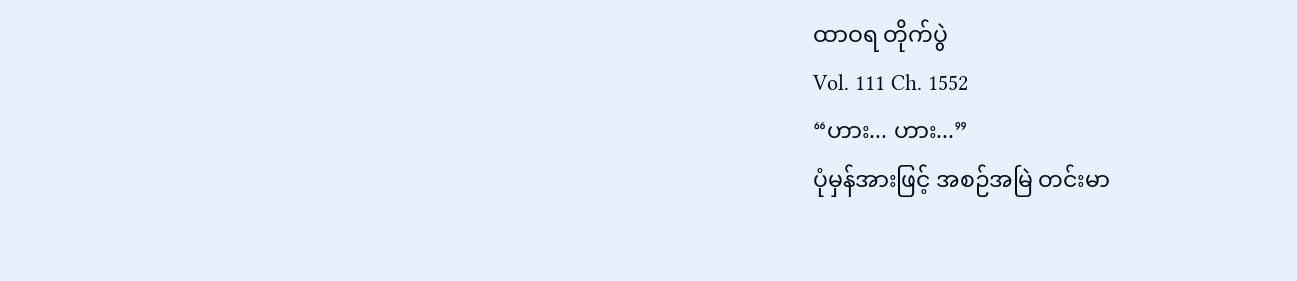ထာဝရ တိုက်ပွဲ
Vol. 111 Ch. 1552
“ဟား... ဟား...”
ပုံမှန်အားဖြင့် အစဉ်အမြဲ တင်းမာ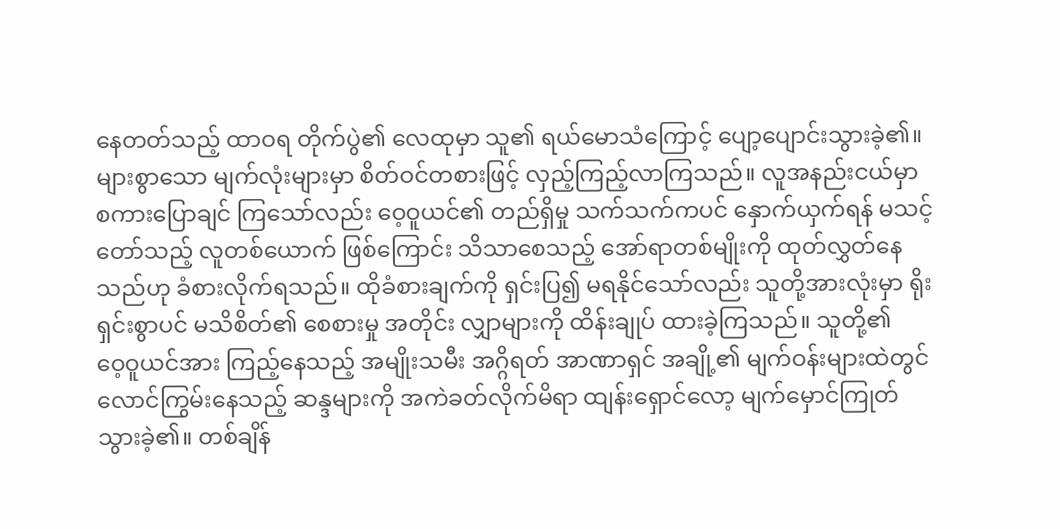နေတတ်သည့် ထာဝရ တိုက်ပွဲ၏ လေထုမှာ သူ၏ ရယ်မောသံကြောင့် ပျော့ပျောင်းသွားခဲ့၏။
များစွာသော မျက်လုံးများမှာ စိတ်ဝင်တစားဖြင့် လှည့်ကြည့်လာကြသည်။ လူအနည်းငယ်မှာ စကားပြောချင် ကြသော်လည်း ဝေ့ဝူယင်၏ တည်ရှိမှု သက်သက်ကပင် နှောက်ယှက်ရန် မသင့်တော်သည့် လူတစ်ယောက် ဖြစ်ကြောင်း သိသာစေသည့် အော်ရာတစ်မျိုးကို ထုတ်လွှတ်နေသည်ဟု ခံစားလိုက်ရသည်။ ထိုခံစားချက်ကို ရှင်းပြ၍ မရနိုင်သော်လည်း သူတို့အားလုံးမှာ ရိုးရှင်းစွာပင် မသိစိတ်၏ စေစားမှု အတိုင်း လျှာများကို ထိန်းချုပ် ထားခဲ့ကြသည်။ သူတို့၏
ဝေ့ဝူယင်အား ကြည့်နေသည့် အမျိုးသမီး အဂ္ဂိရတ် အာဏာရှင် အချို့၏ မျက်ဝန်းများထဲတွင် လောင်ကြွမ်းနေသည့် ဆန္ဒများကို အကဲခတ်လိုက်မိရာ ထျန်းရှောင်လော့ မျက်မှောင်ကြုတ် သွားခဲ့၏။ တစ်ချိန်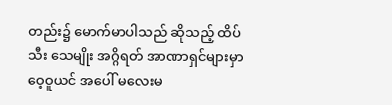တည်း၌ မောက်မာပါသည် ဆိုသည့် ထိပ်သီး သေမျိုး အဂ္ဂိရတ် အာဏာရှင်များမှာ ဝေ့ဝူယင် အပေါ် မလေးမ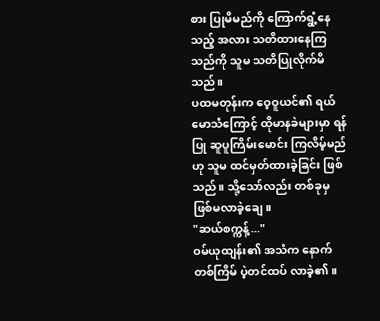စား ပြုမိမည်ကို ကြောက်ရွံ့နေသည့် အလား သတိထားနေကြသည်ကို သူမ သတိပြုလိုက်မိသည်။
ပထမတုန်းက ဝေ့ဝူယင်၏ ရယ်မောသံကြောင့် ထိုမာနခဲများမှာ ရန်ပြု ဆူပူကြိမ်းမောင်း ကြလိမ့်မည်ဟု သူမ ထင်မှတ်ထားခဲ့ခြင်း ဖြစ်သည်။ သို့သော်လည်း တစ်ခုမှ ဖြစ်မလာခဲ့ချေ။
"ဆယ်စက္ကန့်..."
ဝမ်ယုထျန်း၏ အသံက နောက်တစ်ကြိမ် ပဲ့တင်ထပ် လာခဲ့၏။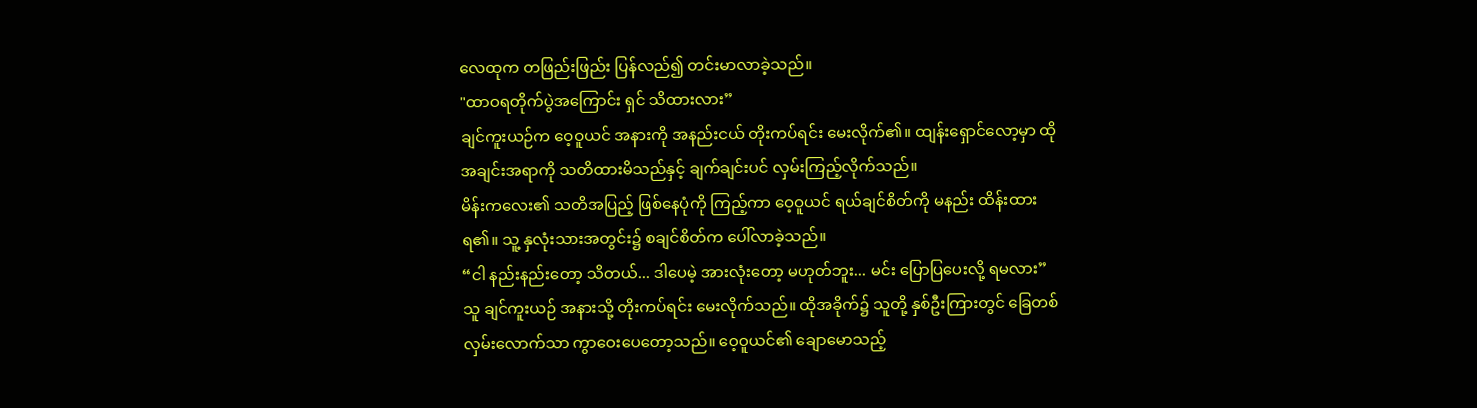လေထုက တဖြည်းဖြည်း ပြန်လည်၍ တင်းမာလာခဲ့သည်။
"ထာဝရတိုက်ပွဲအကြောင်း ရှင် သိထားလား”
ချင်ကူးယဉ်က ဝေ့ဝူယင် အနားကို အနည်းငယ် တိုးကပ်ရင်း မေးလိုက်၏။ ထျန်းရှောင်လော့မှာ ထိုအချင်းအရာကို သတိထားမိသည်နှင့် ချက်ချင်းပင် လှမ်းကြည့်လိုက်သည်။
မိန်းကလေး၏ သတိအပြည့် ဖြစ်နေပုံကို ကြည့်ကာ ဝေ့ဝူယင် ရယ်ချင်စိတ်ကို မနည်း ထိန်းထားရ၏။ သူ့ နှလုံးသားအတွင်း၌ စချင်စိတ်က ပေါ်လာခဲ့သည်။
“ငါ နည်းနည်းတော့ သိတယ်... ဒါပေမဲ့ အားလုံးတော့ မဟုတ်ဘူး... မင်း ပြောပြပေးလို့ ရမလား”
သူ ချင်ကူးယဉ် အနားသို့ တိုးကပ်ရင်း မေးလိုက်သည်။ ထိုအခိုက်၌ သူတို့ နှစ်ဦးကြားတွင် ခြေတစ်လှမ်းလောက်သာ ကွာဝေးပေတော့သည်။ ဝေ့ဝူယင်၏ ချောမောသည့်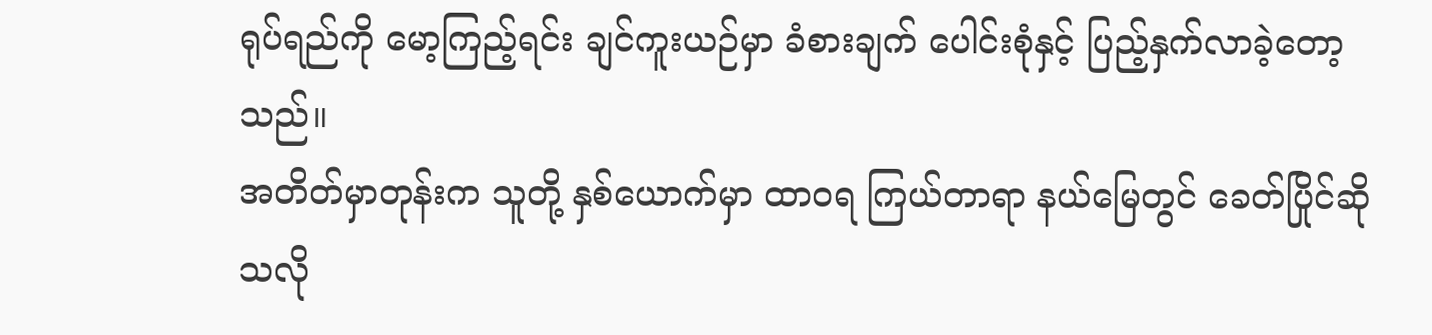ရုပ်ရည်ကို မော့ကြည့်ရင်း ချင်ကူးယဉ်မှာ ခံစားချက် ပေါင်းစုံနှင့် ပြည့်နှက်လာခဲ့တော့သည်။
အတိတ်မှာတုန်းက သူတို့ နှစ်ယောက်မှာ ထာဝရ ကြယ်တာရာ နယ်မြေတွင် ခေတ်ပြိုင်ဆိုသလို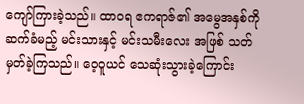ကျော်ကြားခဲ့သည်။ ထာဝရ ဧကရာဇ်၏ အမွေအနှစ်ကို ဆက်ခံမည့် မင်းသားနှင့် မင်းသမီးလေး အဖြစ် သတ်မှတ်ခဲ့ကြသည်။ ဝေ့ဝူယင် သေဆုံးသွားခဲ့ကြောင်း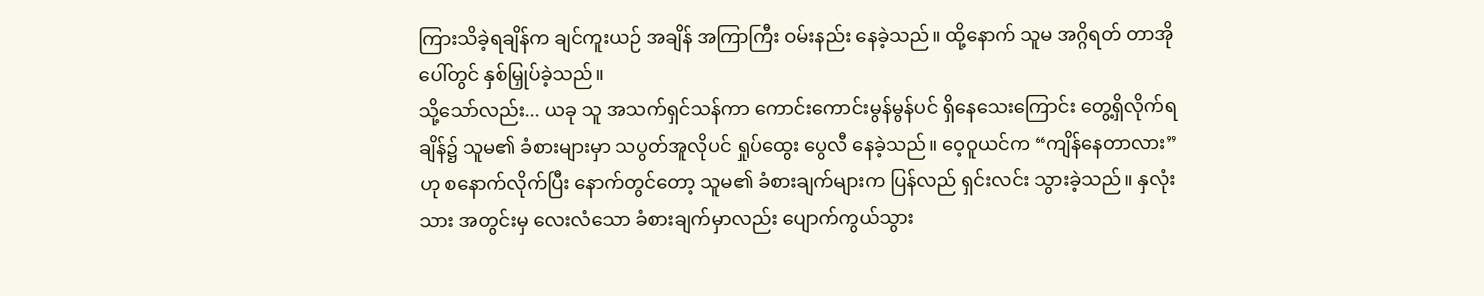ကြားသိခဲ့ရချိန်က ချင်ကူးယဉ် အချိန် အကြာကြီး ဝမ်းနည်း နေခဲ့သည်။ ထို့နောက် သူမ အဂ္ဂိရတ် တာအိုပေါ်တွင် နှစ်မြှုပ်ခဲ့သည်။
သို့သော်လည်း... ယခု သူ အသက်ရှင်သန်ကာ ကောင်းကောင်းမွန်မွန်ပင် ရှိနေသေးကြောင်း တွေ့ရှိလိုက်ရချိန်၌ သူမ၏ ခံစားများမှာ သပွတ်အူလိုပင် ရှုပ်ထွေး ပွေလီ နေခဲ့သည်။ ဝေ့ဝူယင်က “ကျိန်နေတာလား” ဟု စနောက်လိုက်ပြီး နောက်တွင်တော့ သူမ၏ ခံစားချက်များက ပြန်လည် ရှင်းလင်း သွားခဲ့သည်။ နှလုံးသား အတွင်းမှ လေးလံသော ခံစားချက်မှာလည်း ပျောက်ကွယ်သွား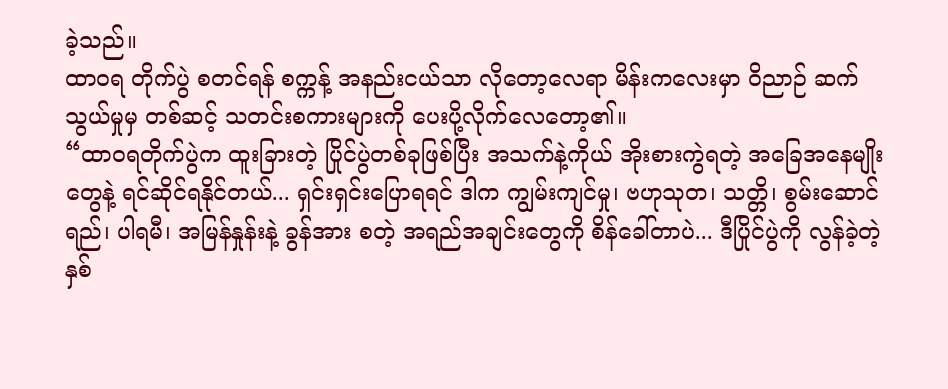ခဲ့သည်။
ထာဝရ တိုက်ပွဲ စတင်ရန် စက္ကန့် အနည်းငယ်သာ လိုတော့လေရာ မိန်းကလေးမှာ ဝိညာဉ် ဆက်သွယ်မှုမှ တစ်ဆင့် သတင်းစကားများကို ပေးပို့လိုက်လေတော့၏။
“ထာဝရတိုက်ပွဲက ထူးခြားတဲ့ ပြိုင်ပွဲတစ်ခုဖြစ်ပြီး အသက်နဲ့ကိုယ် အိုးစားကွဲရတဲ့ အခြေအနေမျိုးတွေနဲ့ ရင်ဆိုင်ရနိုင်တယ်... ရှင်းရှင်းပြောရရင် ဒါက ကျွမ်းကျင်မှု၊ ဗဟုသုတ၊ သတ္တိ၊ စွမ်းဆောင်ရည်၊ ပါရမီ၊ အမြန်နှုန်းနဲ့ ခွန်အား စတဲ့ အရည်အချင်းတွေကို စိန်ခေါ်တာပဲ... ဒီပြိုင်ပွဲကို လွန်ခဲ့တဲ့ နှစ်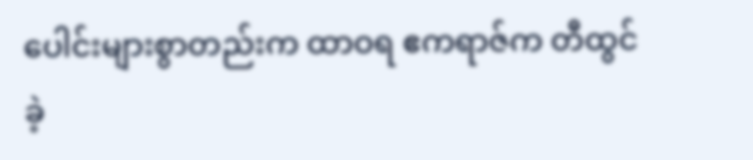ပေါင်းများစွာတည်းက ထာဝရ ဧကရာဇ်က တီထွင်ခဲ့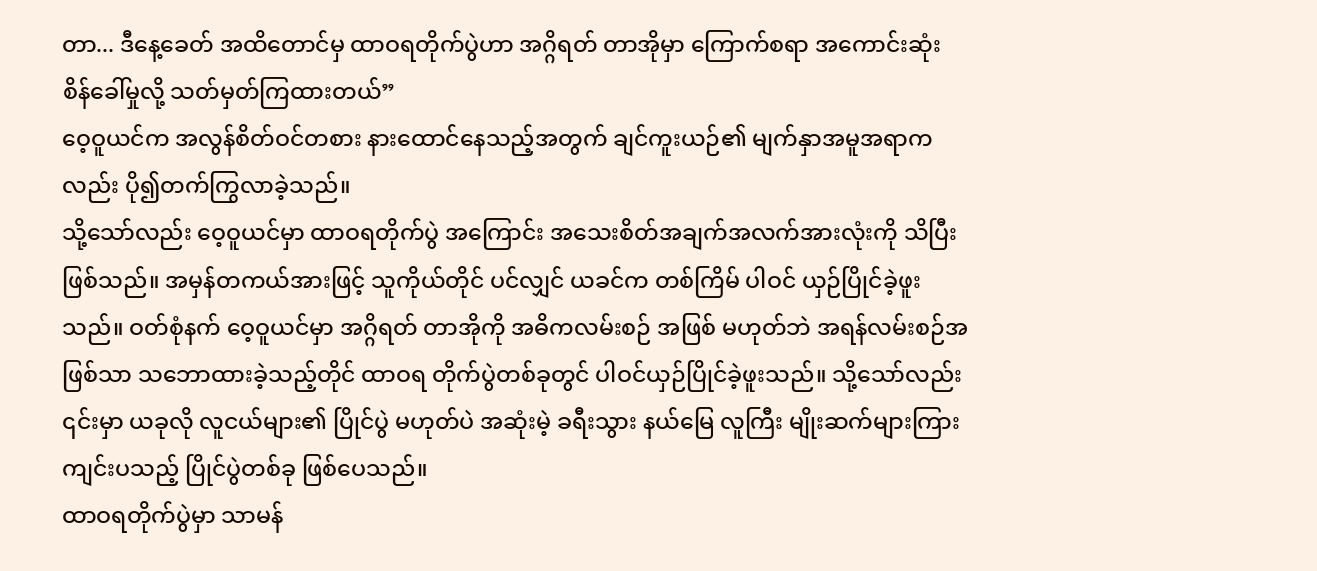တာ... ဒီနေ့ခေတ် အထိတောင်မှ ထာဝရတိုက်ပွဲဟာ အဂ္ဂိရတ် တာအိုမှာ ကြောက်စရာ အကောင်းဆုံး စိန်ခေါ်မှုလို့ သတ်မှတ်ကြထားတယ်”
ဝေ့ဝူယင်က အလွန်စိတ်ဝင်တစား နားထောင်နေသည့်အတွက် ချင်ကူးယဉ်၏ မျက်နှာအမူအရာကလည်း ပို၍တက်ကြွလာခဲ့သည်။
သို့သော်လည်း ဝေ့ဝူယင်မှာ ထာဝရတိုက်ပွဲ အကြောင်း အသေးစိတ်အချက်အလက်အားလုံးကို သိပြီးဖြစ်သည်။ အမှန်တကယ်အားဖြင့် သူကိုယ်တိုင် ပင်လျှင် ယခင်က တစ်ကြိမ် ပါဝင် ယှဉ်ပြိုင်ခဲ့ဖူးသည်။ ဝတ်စုံနက် ဝေ့ဝူယင်မှာ အဂ္ဂိရတ် တာအိုကို အဓိကလမ်းစဉ် အဖြစ် မဟုတ်ဘဲ အရန်လမ်းစဉ်အဖြစ်သာ သဘောထားခဲ့သည့်တိုင် ထာဝရ တိုက်ပွဲတစ်ခုတွင် ပါဝင်ယှဉ်ပြိုင်ခဲ့ဖူးသည်။ သို့သော်လည်း ၎င်းမှာ ယခုလို လူငယ်များ၏ ပြိုင်ပွဲ မဟုတ်ပဲ အဆုံးမဲ့ ခရီးသွား နယ်မြေ လူကြီး မျိုးဆက်များကြား ကျင်းပသည့် ပြိုင်ပွဲတစ်ခု ဖြစ်ပေသည်။
ထာဝရတိုက်ပွဲမှာ သာမန်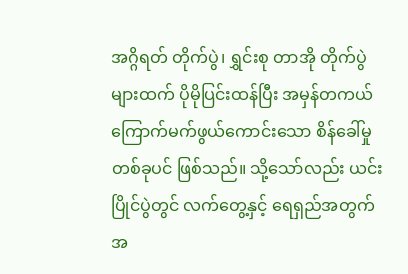အဂ္ဂိရတ် တိုက်ပွဲ၊ ရွှင်းစု တာအို တိုက်ပွဲများထက် ပိုမိုပြင်းထန်ပြီး အမှန်တကယ် ကြောက်မက်ဖွယ်ကောင်းသော စိန်ခေါ်မှုတစ်ခုပင် ဖြစ်သည်။ သို့သော်လည်း ယင်းပြိုင်ပွဲတွင် လက်တွေ့နှင့် ရေရှည်အတွက် အ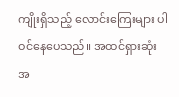ကျိုးရှိသည့် လောင်းကြေးများ ပါဝင်နေပေသည်။ အထင်ရှားဆုံးအ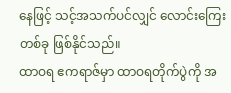နေဖြင့် သင့်အသက်ပင်လျှင် လောင်းကြေးတစ်ခု ဖြစ်နိုင်သည်။
ထာဝရ ဧကရာဇ်မှာ ထာဝရတိုက်ပွဲကို အ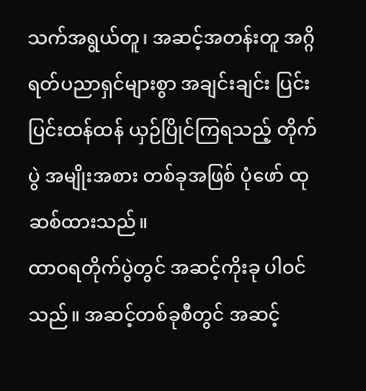သက်အရွယ်တူ၊ အဆင့်အတန်းတူ အဂ္ဂိရတ်ပညာရှင်များစွာ အချင်းချင်း ပြင်းပြင်းထန်ထန် ယှဉ်ပြိုင်ကြရသည့် တိုက်ပွဲ အမျိုးအစား တစ်ခုအဖြစ် ပုံဖော် ထုဆစ်ထားသည်။
ထာဝရတိုက်ပွဲတွင် အဆင့်ကိုးခု ပါဝင်သည်။ အဆင့်တစ်ခုစီတွင် အဆင့်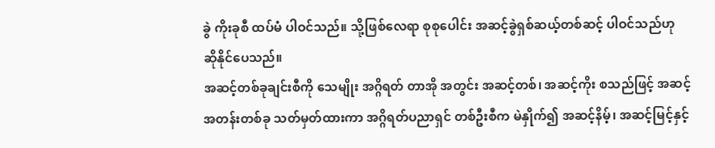ခွဲ ကိုးခုစီ ထပ်မံ ပါဝင်သည်။ သို့ဖြစ်လေရာ စုစုပေါင်း အဆင့်ခွဲရှစ်ဆယ့်တစ်ဆင့် ပါဝင်သည်ဟု ဆိုနိုင်ပေသည်။
အဆင့်တစ်ခုချင်းစီကို သေမျိုး အဂ္ဂိရတ် တာအို အတွင်း အဆင့်တစ်၊ အဆင့်ကိုး စသည်ဖြင့် အဆင့်အတန်းတစ်ခု သတ်မှတ်ထားကာ အဂ္ဂိရတ်ပညာရှင် တစ်ဦးစီက မဲနှိုက်၍ အဆင့်နိမ့်၊ အဆင့်မြင့်နှင့်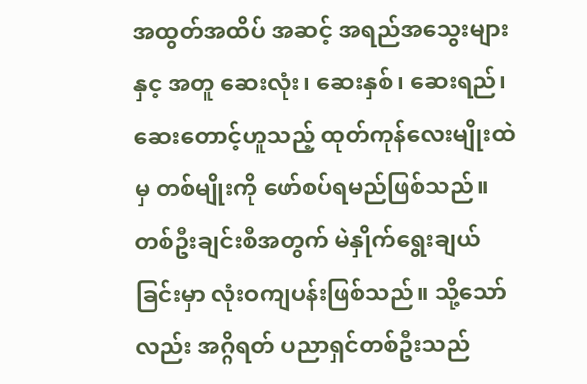အထွတ်အထိပ် အဆင့် အရည်အသွေးများနှင့ အတူ ဆေးလုံး၊ ဆေးနှစ်၊ ဆေးရည်၊ ဆေးတောင့်ဟူသည့် ထုတ်ကုန်လေးမျိုးထဲမှ တစ်မျိုးကို ဖော်စပ်ရမည်ဖြစ်သည်။
တစ်ဦးချင်းစီအတွက် မဲနှိုက်ရွေးချယ်ခြင်းမှာ လုံးဝကျပန်းဖြစ်သည်။ သို့သော်လည်း အဂ္ဂိရတ် ပညာရှင်တစ်ဦးသည်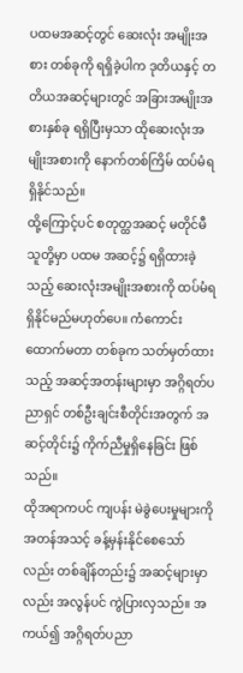ပထမအဆင့်တွင် ဆေးလုံး အမျိုးအစား တစ်ခုကို ရရှိခဲ့ပါက ဒုတိယနှင့် တတိယအဆင့်များတွင် အခြားအမျိုးအစားနှစ်ခု ရရှိပြီးမှသာ ထိုဆေးလုံးအမျိုးအစားကို နောက်တစ်ကြိမ် ထပ်မံရရှိနိုင်သည်။
ထို့ကြောင့်ပင် စတုတ္ထအဆင့် မတိုင်မီ သူတို့မှာ ပထမ အဆင့်၌ ရရှိထားခဲ့သည့် ဆေးလုံးအမျိုးအစားကို ထပ်မံရရှိနိုင်မည်မဟုတ်ပေ။ ကံကောင်းထောက်မတာ တစ်ခုက သတ်မှတ်ထားသည့် အဆင့်အတန်းများမှာ အဂ္ဂိရတ်ပညာရှင် တစ်ဦးချင်းစီတိုင်းအတွက် အဆင့်တိုင်း၌ ကိုက်ညီမှုရှိနေခြင်း ဖြစ်သည်။
ထိုအရာကပင် ကျပန်း မဲခွဲပေးမှုများကို အတန်အသင့် ခန့်မှန်းနိုင်စေသော်လည်း တစ်ချိန်တည်း၌ အဆင့်များမှာလည်း အလွန်ပင် ကွဲပြားလှသည်။ အကယ်၍ အဂ္ဂိရတ်ပညာ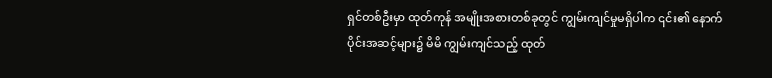ရှင်တစ်ဦးမှာ ထုတ်ကုန် အမျိုးအစားတစ်ခုတွင် ကျွမ်းကျင်မှုမရှိပါက ၎င်း၏ နောက်ပိုင်းအဆင့်များ၌ မိမိ ကျွမ်းကျင်သည့် ထုတ်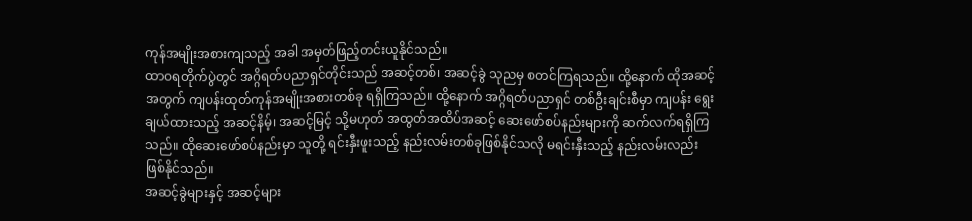ကုန်အမျိုးအစားကျသည့် အခါ အမှတ်ဖြည့်တင်းယူနိုင်သည်။
ထာဝရတိုက်ပွဲတွင် အဂ္ဂိရတ်ပညာရှင်တိုင်းသည် အဆင့်တစ်၊ အဆင့်ခွဲ သုညမှ စတင်ကြရသည်။ ထို့နောက် ထိုအဆင့်အတွက် ကျပန်းထုတ်ကုန်အမျိုးအစားတစ်ခု ရရှိကြသည်။ ထို့နောက် အဂ္ဂိရတ်ပညာရှင် တစ်ဦးချင်းစီမှာ ကျပန်း ရွေးချယ်ထားသည့် အဆင့်နိမ့်၊ အဆင့်မြင့် သို့မဟုတ် အထွတ်အထိပ်အဆင့် ဆေးဖော်စပ်နည်းများကို ဆက်လက်ရရှိကြသည်။ ထိုဆေးဖော်စပ်နည်းမှာ သူတို့ ရင်းနှီးဖူးသည့် နည်းလမ်းတစ်ခုဖြစ်နိုင်သလို မရင်းနှီးသည့် နည်းလမ်းလည်း ဖြစ်နိုင်သည်။
အဆင့်ခွဲများနှင့် အဆင့်များ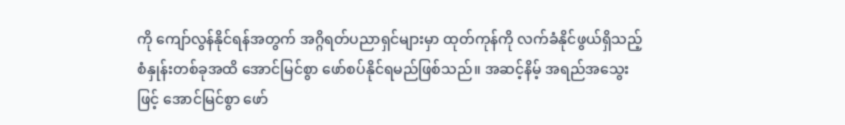ကို ကျော်လွန်နိုင်ရန်အတွက် အဂ္ဂိရတ်ပညာရှင်များမှာ ထုတ်ကုန်ကို လက်ခံနိုင်ဖွယ်ရှိသည့် စံနှုန်းတစ်ခုအထိ အောင်မြင်စွာ ဖော်စပ်နိုင်ရမည်ဖြစ်သည်။ အဆင့်နိမ့် အရည်အသွေးဖြင့် အောင်မြင်စွာ ဖော်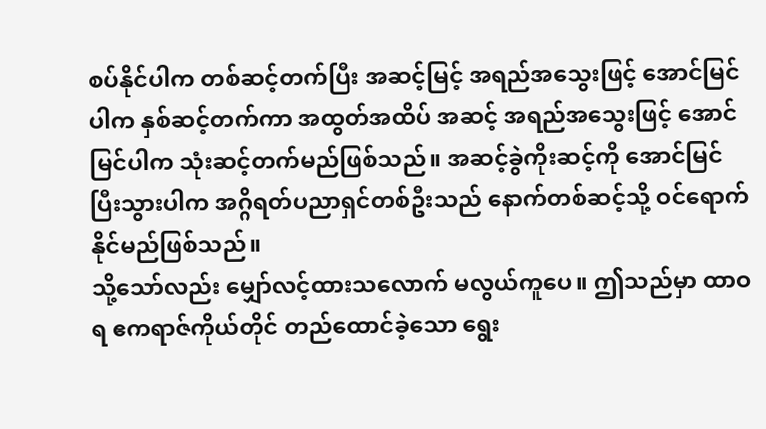စပ်နိုင်ပါက တစ်ဆင့်တက်ပြီး အဆင့်မြင့် အရည်အသွေးဖြင့် အောင်မြင်ပါက နှစ်ဆင့်တက်ကာ အထွတ်အထိပ် အဆင့် အရည်အသွေးဖြင့် အောင်မြင်ပါက သုံးဆင့်တက်မည်ဖြစ်သည်။ အဆင့်ခွဲကိုးဆင့်ကို အောင်မြင်ပြီးသွားပါက အဂ္ဂိရတ်ပညာရှင်တစ်ဦးသည် နောက်တစ်ဆင့်သို့ ဝင်ရောက်နိုင်မည်ဖြစ်သည်။
သို့သော်လည်း မျှော်လင့်ထားသလောက် မလွယ်ကူပေ။ ဤသည်မှာ ထာဝရ ဧကရာဇ်ကိုယ်တိုင် တည်ထောင်ခဲ့သော ရွေး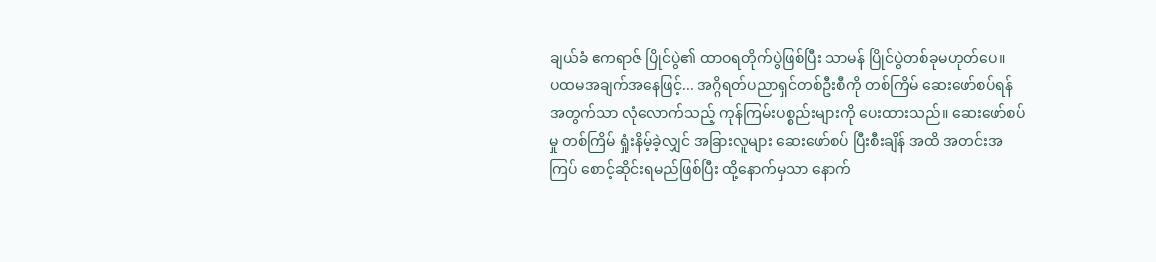ချယ်ခံ ဧကရာဇ် ပြိုင်ပွဲ၏ ထာဝရတိုက်ပွဲဖြစ်ပြီး သာမန် ပြိုင်ပွဲတစ်ခုမဟုတ်ပေ။
ပထမအချက်အနေဖြင့်... အဂ္ဂိရတ်ပညာရှင်တစ်ဦးစီကို တစ်ကြိမ် ဆေးဖော်စပ်ရန်အတွက်သာ လုံလောက်သည့် ကုန်ကြမ်းပစ္စည်းများကို ပေးထားသည်။ ဆေးဖော်စပ်မှု တစ်ကြိမ် ရှုံးနိမ့်ခဲ့လျှင် အခြားလူများ ဆေးဖော်စပ် ပြီးစီးချိန် အထိ အတင်းအကြပ် စောင့်ဆိုင်းရမည်ဖြစ်ပြီး ထို့နောက်မှသာ နောက်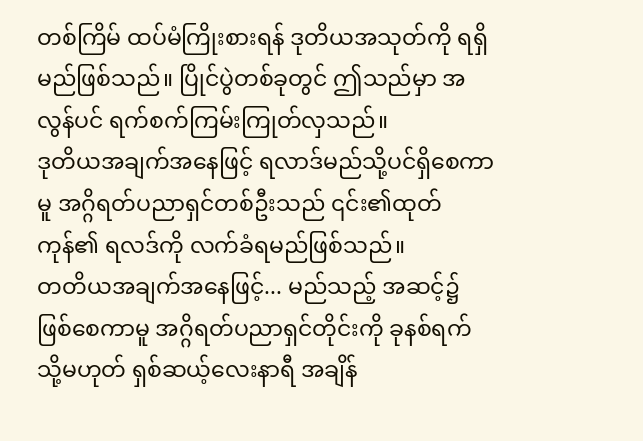တစ်ကြိမ် ထပ်မံကြိုးစားရန် ဒုတိယအသုတ်ကို ရရှိမည်ဖြစ်သည်။ ပြိုင်ပွဲတစ်ခုတွင် ဤသည်မှာ အလွန်ပင် ရက်စက်ကြမ်းကြုတ်လှသည်။
ဒုတိယအချက်အနေဖြင့် ရလာဒ်မည်သို့ပင်ရှိစေကာမူ အဂ္ဂိရတ်ပညာရှင်တစ်ဦးသည် ၎င်း၏ထုတ်ကုန်၏ ရလဒ်ကို လက်ခံရမည်ဖြစ်သည်။
တတိယအချက်အနေဖြင့်... မည်သည့် အဆင့်၌ ဖြစ်စေကာမူ အဂ္ဂိရတ်ပညာရှင်တိုင်းကို ခုနစ်ရက် သို့မဟုတ် ရှစ်ဆယ့်လေးနာရီ အချိန်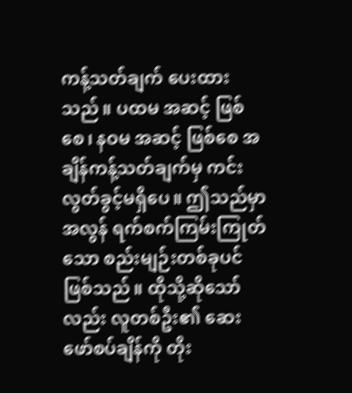ကန့်သတ်ချက် ပေးထားသည်။ ပထမ အဆင့် ဖြစ်စေ၊ နဝမ အဆင့် ဖြစ်စေ အချိန်ကန့်သတ်ချက်မှ ကင်းလွတ်ခွင့်မရှိပေ။ ဤသည်မှာ အလွန် ရက်စက်ကြမ်းကြုတ်သော စည်းမျဉ်းတစ်ခုပင်ဖြစ်သည်။ ထိုသို့ဆိုသော်လည်း လူတစ်ဦး၏ ဆေးဖော်စပ်ချိန်ကို တိုး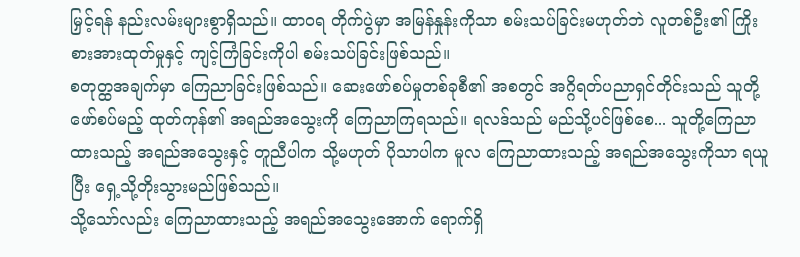မြှင့်ရန် နည်းလမ်းများစွာရှိသည်။ ထာဝရ တိုက်ပွဲမှာ အမြန်နှုန်းကိုသာ စမ်းသပ်ခြင်းမဟုတ်ဘဲ လူတစ်ဦး၏ ကြိုးစားအားထုတ်မှုနှင့် ကျင့်ကြံခြင်းကိုပါ စမ်းသပ်ခြင်းဖြစ်သည်။
စတုတ္ထအချက်မှာ ကြေညာခြင်းဖြစ်သည်။ ဆေးဖော်စပ်မှုတစ်ခုစီ၏ အစတွင် အဂ္ဂိရတ်ပညာရှင်တိုင်းသည် သူတို့ ဖော်စပ်မည့် ထုတ်ကုန်၏ အရည်အသွေးကို ကြေညာကြရသည်။ ရလဒ်သည် မည်သို့ပင်ဖြစ်စေ... သူတို့ကြေညာထားသည့် အရည်အသွေးနှင့် တူညီပါက သို့မဟုတ် ပိုသာပါက မူလ ကြေညာထားသည့် အရည်အသွေးကိုသာ ရယူပြီး ရှေ့သို့တိုးသွားမည်ဖြစ်သည်။
သို့သော်လည်း ကြေညာထားသည့် အရည်အသွေးအောက် ရောက်ရှိ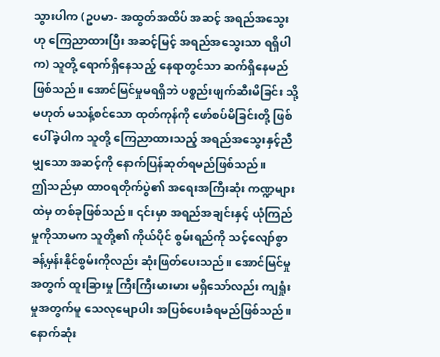သွားပါက (ဥပမာ- အထွတ်အထိပ် အဆင့် အရည်အသွေးဟု ကြေညာထားပြီး အဆင့်မြင့် အရည်အသွေးသာ ရရှိပါက) သူတို့ ရောက်ရှိနေသည့် နေရာတွင်သာ ဆက်ရှိနေမည်ဖြစ်သည်။ အောင်မြင်မှုမရရှိဘဲ ပစ္စည်းဖျက်ဆီးမိခြင်း သို့မဟုတ် မသန့်စင်သော ထုတ်ကုန်ကို ဖော်စပ်မိခြင်းတို့ ဖြစ်ပေါ်ခဲ့ပါက သူတို့ ကြေညာထားသည့် အရည်အသွေးနှင့်ညီမျှသော အဆင့်ကို နောက်ပြန်ဆုတ်ရမည်ဖြစ်သည်။
ဤသည်မှာ ထာဝရတိုက်ပွဲ၏ အရေးအကြီးဆုံး ကဏ္ဍများထဲမှ တစ်ခုဖြစ်သည်။ ၎င်းမှာ အရည်အချင်းနှင့် ယုံကြည်မှုကိုသာမက သူတို့၏ ကိုယ်ပိုင် စွမ်းရည်ကို သင့်လျော်စွာ ခန့်မှန်းနိုင်စွမ်းကိုလည်း ဆုံးဖြတ်ပေးသည်။ အောင်မြင်မှုအတွက် ထူးခြားမှု ကြီးကြီးမားမား မရှိသော်လည်း ကျရှုံးမှုအတွက်မူ သေလုမျောပါး အပြစ်ပေးခံရမည်ဖြစ်သည်။
နောက်ဆုံး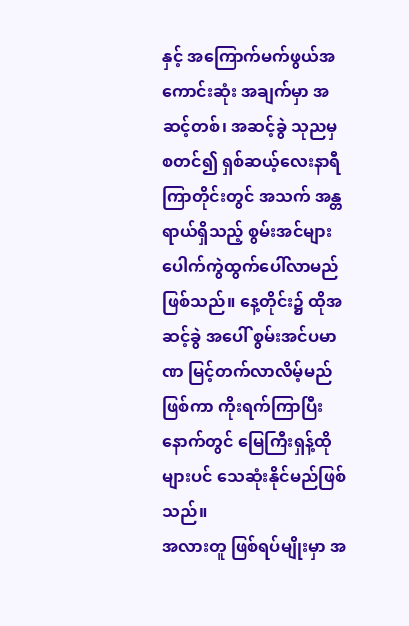နှင့် အကြောက်မက်ဖွယ်အကောင်းဆုံး အချက်မှာ အဆင့်တစ်၊ အဆင့်ခွဲ သုညမှ စတင်၍ ရှစ်ဆယ့်လေးနာရီကြာတိုင်းတွင် အသက် အန္တရာယ်ရှိသည့် စွမ်းအင်များ ပေါက်ကွဲထွက်ပေါ်လာမည်ဖြစ်သည်။ နေ့တိုင်း၌ ထိုအဆင့်ခွဲ အပေါ် စွမ်းအင်ပမာဏ မြင့်တက်လာလိမ့်မည် ဖြစ်ကာ ကိုးရက်ကြာပြီးနောက်တွင် မြေကြီးရှန့်ထိုများပင် သေဆုံးနိုင်မည်ဖြစ်သည်။
အလားတူ ဖြစ်ရပ်မျိုးမှာ အ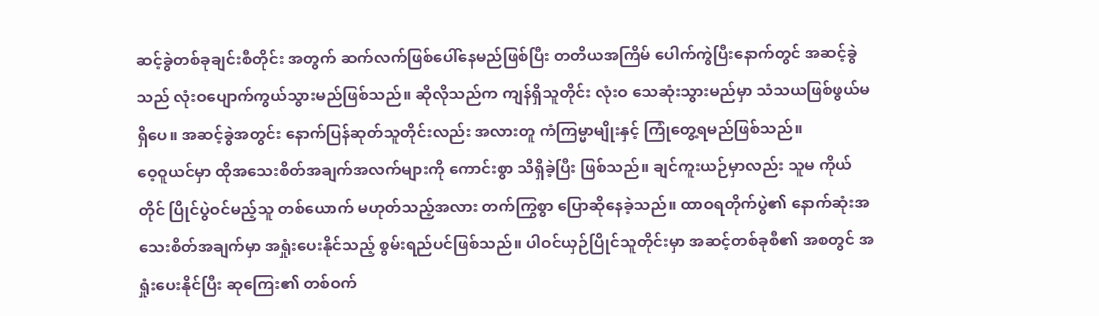ဆင့်ခွဲတစ်ခုချင်းစီတိုင်း အတွက် ဆက်လက်ဖြစ်ပေါ်နေမည်ဖြစ်ပြီး တတိယအကြိမ် ပေါက်ကွဲပြီးနောက်တွင် အဆင့်ခွဲသည် လုံးဝပျောက်ကွယ်သွားမည်ဖြစ်သည်။ ဆိုလိုသည်က ကျန်ရှိသူတိုင်း လုံးဝ သေဆုံးသွားမည်မှာ သံသယဖြစ်ဖွယ်မရှိပေ။ အဆင့်ခွဲအတွင်း နောက်ပြန်ဆုတ်သူတိုင်းလည်း အလားတူ ကံကြမ္မာမျိုးနှင့် ကြုံတွေ့ရမည်ဖြစ်သည်။
ဝေ့ဝူယင်မှာ ထိုအသေးစိတ်အချက်အလက်များကို ကောင်းစွာ သိရှိခဲ့ပြီး ဖြစ်သည်။ ချင်ကူးယဉ်မှာလည်း သူမ ကိုယ်တိုင် ပြိုင်ပွဲဝင်မည့်သူ တစ်ယောက် မဟုတ်သည့်အလား တက်ကြွစွာ ပြောဆိုနေခဲ့သည်။ ထာဝရတိုက်ပွဲ၏ နောက်ဆုံးအသေးစိတ်အချက်မှာ အရှုံးပေးနိုင်သည့် စွမ်းရည်ပင်ဖြစ်သည်။ ပါဝင်ယှဉ်ပြိုင်သူတိုင်းမှာ အဆင့်တစ်ခုစီ၏ အစတွင် အရှုံးပေးနိုင်ပြီး ဆုကြေး၏ တစ်ဝက်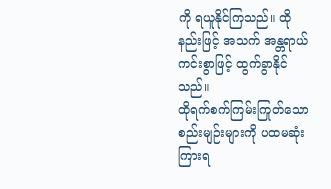ကို ရယူနိုင်ကြသည်။ ထိုနည်းဖြင့် အသက် အန္တရာယ်ကင်းစွာဖြင့် ထွက်ခွာနိုင်သည်။
ထိုရက်စက်ကြမ်းကြုတ်သော စည်းမျဉ်းများကို ပထမဆုံးကြားရ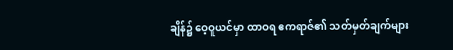ချိန်၌ ဝေ့ဝူယင်မှာ ထာဝရ ဧကရာဇ်၏ သတ်မှတ်ချက်များ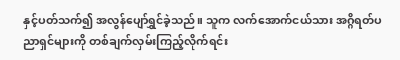နှင့်ပတ်သက်၍ အလွန်ပျော်ရွှင်ခဲ့သည်။ သူက လက်အောက်ငယ်သား အဂ္ဂိရတ်ပညာရှင်များကို တစ်ချက်လှမ်းကြည့်လိုက်ရင်း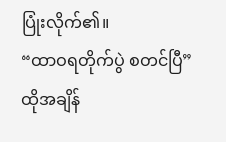ပြုံးလိုက်၏။
“ထာဝရတိုက်ပွဲ စတင်ပြီ”
ထိုအချိန်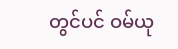တွင်ပင် ဝမ်ယု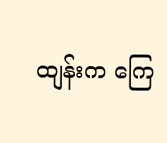ထျန်းက ကြေ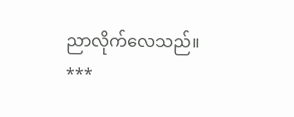ညာလိုက်လေသည်။
***